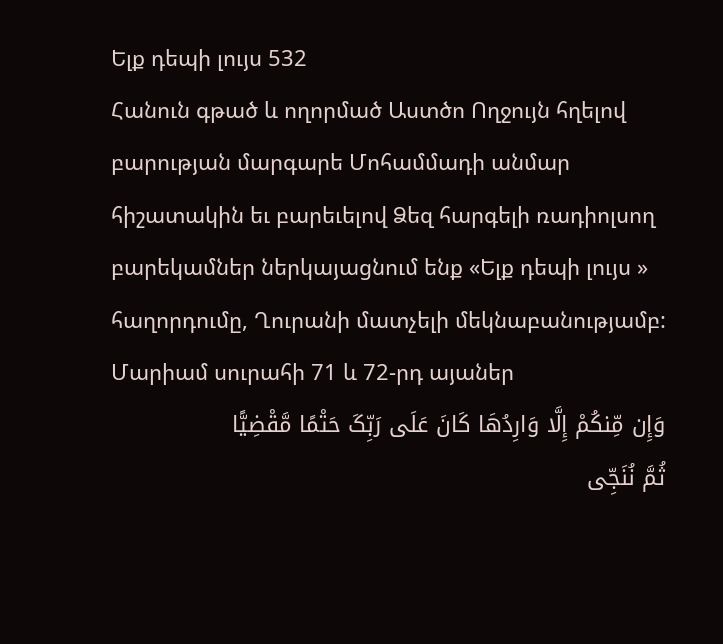Ելք դեպի լույս 532
Հանուն գթած և ողորմած Աստծո Ողջույն հղելով բարության մարգարե Մոհամմադի անմար հիշատակին եւ բարեւելով Ձեզ հարգելի ռադիոլսող բարեկամներ ներկայացնում ենք «Ելք դեպի լույս » հաղորդումը, Ղուրանի մատչելի մեկնաբանությամբ:
Մարիամ սուրահի 71 և 72-րդ այաներ
وَإِن مِّنکُمْ إِلَّا وَارِدُهَا کَانَ عَلَى رَبِّکَ حَتْمًا مَّقْضِیًّا
ثُمَّ نُنَجِّی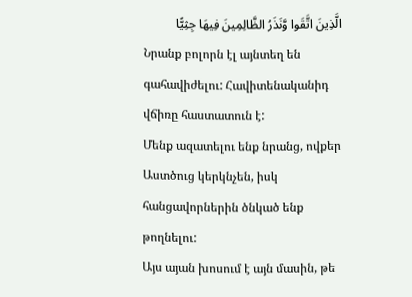الَّذِینَ اتَّقَوا وَّنَذَرُ الظَّالِمِینَ فِیهَا جِثِیًّا
Նրանք բոլորն էլ այնտեղ են գահավիժելու: Հավիտենականիդ վճիռը հաստատուն է:
Մենք ազատելու ենք նրանց, ովքեր Աստծուց կերկնչեն, իսկ հանցավորներին ծնկած ենք թողնելու:
Այս այան խոսում է այն մասին, թե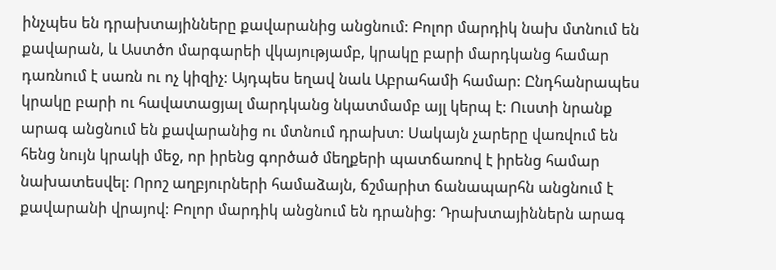ինչպես են դրախտայինները քավարանից անցնում: Բոլոր մարդիկ նախ մտնում են քավարան, և Աստծո մարգարեի վկայությամբ, կրակը բարի մարդկանց համար դառնում է սառն ու ոչ կիզիչ: Այդպես եղավ նաև Աբրահամի համար: Ընդհանրապես կրակը բարի ու հավատացյալ մարդկանց նկատմամբ այլ կերպ է: Ուստի նրանք արագ անցնում են քավարանից ու մտնում դրախտ: Սակայն չարերը վառվում են հենց նույն կրակի մեջ, որ իրենց գործած մեղքերի պատճառով է իրենց համար նախատեսվել: Որոշ աղբյուրների համաձայն, ճշմարիտ ճանապարհն անցնում է քավարանի վրայով: Բոլոր մարդիկ անցնում են դրանից: Դրախտայիններն արագ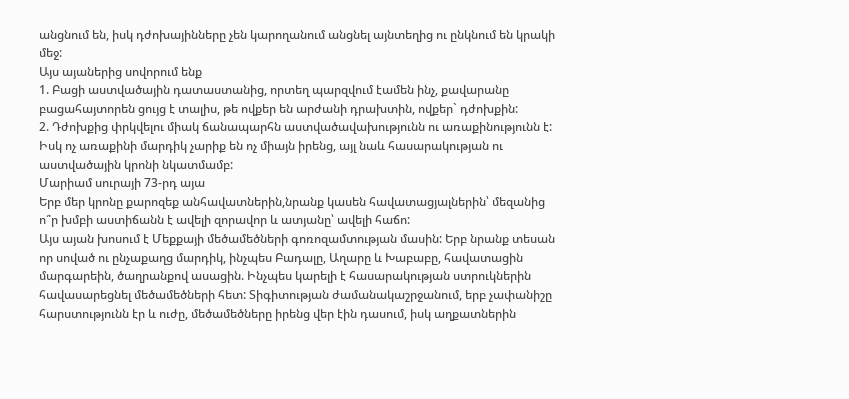անցնում են, իսկ դժոխայինները չեն կարողանում անցնել այնտեղից ու ընկնում են կրակի մեջ:
Այս այաներից սովորում ենք
1. Բացի աստվածային դատաստանից, որտեղ պարզվում էամեն ինչ, քավարանը բացահայտորեն ցույց է տալիս, թե ովքեր են արժանի դրախտին, ովքեր` դժոխքին:
2. Դժոխքից փրկվելու միակ ճանապարհն աստվածավախությունն ու առաքինությունն է: Իսկ ոչ առաքինի մարդիկ չարիք են ոչ միայն իրենց, այլ նաև հասարակության ու աստվածային կրոնի նկատմամբ:
Մարիամ սուրայի 73-րդ այա
Երբ մեր կրոնը քարոզեք անհավատներին,նրանք կասեն հավատացյալներին՝ մեզանից ո՞ր խմբի աստիճանն է ավելի զորավոր և ատյանը՝ ավելի հաճո:
Այս այան խոսում է Մեքքայի մեծամեծների գոռոզամտության մասին: Երբ նրանք տեսան որ սոված ու ընչաքաղց մարդիկ, ինչպես Բադալը, Աղարը և Խաբաբը, հավատացին մարգարեին, ծաղրանքով ասացին. Ինչպես կարելի է հասարակության ստրուկներին հավասարեցնել մեծամեծների հետ: Տիգիտության ժամանակաշրջանում, երբ չափանիշը հարստությունն էր և ուժը, մեծամեծները իրենց վեր էին դասում, իսկ աղքատներին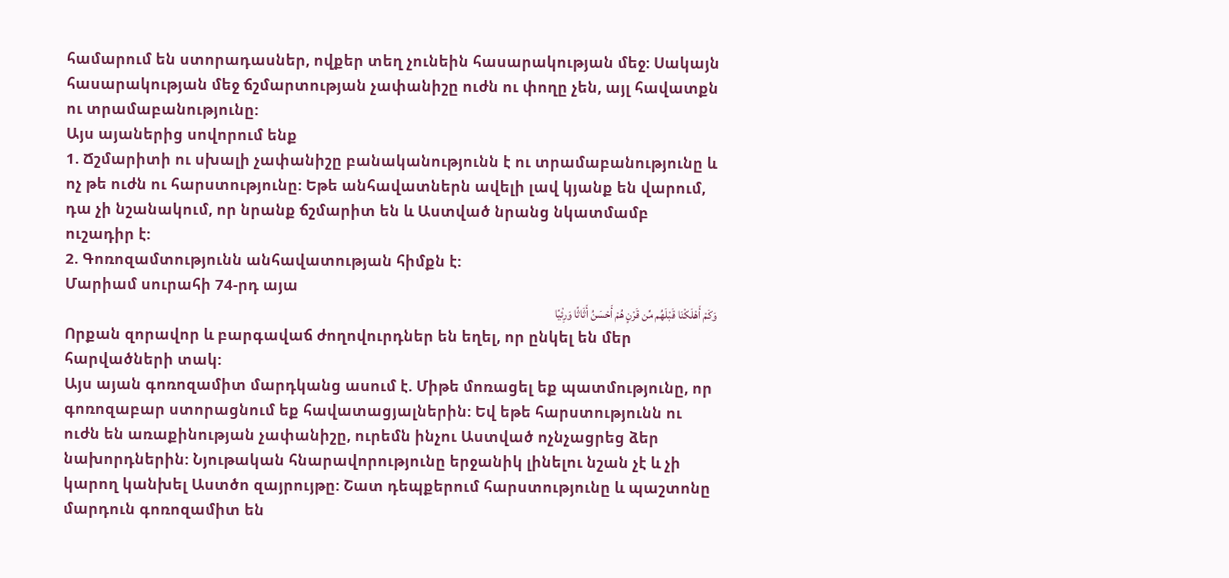համարում են ստորադասներ, ովքեր տեղ չունեին հասարակության մեջ: Սակայն հասարակության մեջ ճշմարտության չափանիշը ուժն ու փողը չեն, այլ հավատքն ու տրամաբանությունը:
Այս այաներից սովորում ենք
1. Ճշմարիտի ու սխալի չափանիշը բանականությունն է ու տրամաբանությունը և ոչ թե ուժն ու հարստությունը: Եթե անհավատներն ավելի լավ կյանք են վարում, դա չի նշանակում, որ նրանք ճշմարիտ են և Աստված նրանց նկատմամբ ուշադիր է:
2. Գոռոզամտությունն անհավատության հիմքն է:
Մարիամ սուրահի 74-րդ այա
وَکَمْ أَهْلَکْنَا قَبْلَهُم مِّن قَرْنٍ هُمْ أَحْسَنُ أَثَاثًا وَرِئْیًا
Որքան զորավոր և բարգավաճ ժողովուրդներ են եղել, որ ընկել են մեր հարվածների տակ:
Այս այան գոռոզամիտ մարդկանց ասում է. Միթե մոռացել եք պատմությունը, որ գոռոզաբար ստորացնում եք հավատացյալներին: Եվ եթե հարստությունն ու ուժն են առաքինության չափանիշը, ուրեմն ինչու Աստված ոչնչացրեց ձեր նախորդներին: Նյութական հնարավորությունը երջանիկ լինելու նշան չէ և չի կարող կանխել Աստծո զայրույթը: Շատ դեպքերում հարստությունը և պաշտոնը մարդուն գոռոզամիտ են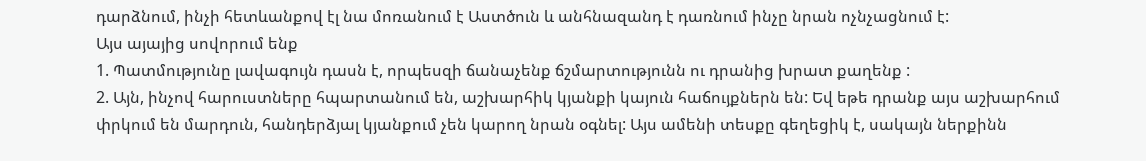դարձնում, ինչի հետևանքով էլ նա մոռանում է Աստծուն և անհնազանդ է դառնում ինչը նրան ոչնչացնում է:
Այս այայից սովորում ենք
1. Պատմությունը լավագույն դասն է, որպեսզի ճանաչենք ճշմարտությունն ու դրանից խրատ քաղենք :
2. Այն, ինչով հարուստները հպարտանում են, աշխարհիկ կյանքի կայուն հաճույքներն են: Եվ եթե դրանք այս աշխարհում փրկում են մարդուն, հանդերձյալ կյանքում չեն կարող նրան օգնել: Այս ամենի տեսքը գեղեցիկ է, սակայն ներքինն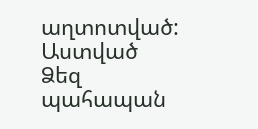աղտոտված:
Աստված Ձեզ պահապան